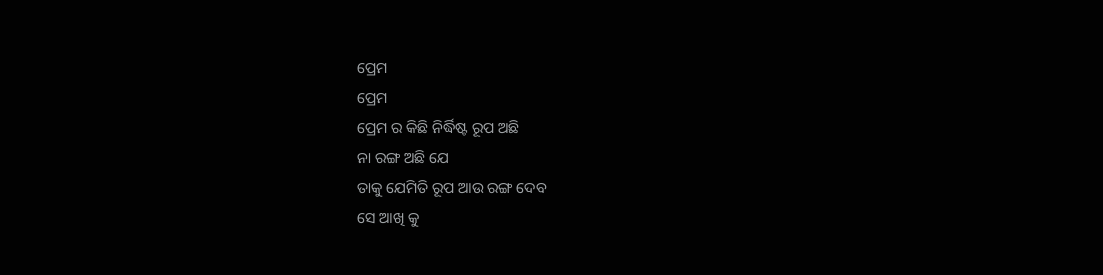ପ୍ରେମ
ପ୍ରେମ
ପ୍ରେମ ର କିଛି ନିର୍ଦ୍ଧିଷ୍ଟ ରୂପ ଅଛି
ନା ରଙ୍ଗ ଅଛି ଯେ
ତାକୁ ଯେମିତି ରୂପ ଆଉ ରଙ୍ଗ ଦେବ
ସେ ଆଖି କୁ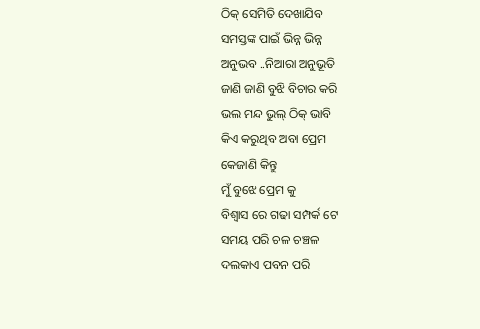ଠିକ୍ ସେମିତି ଦେଖାଯିବ
ସମସ୍ତଙ୍କ ପାଇଁ ଭିନ୍ନ ଭିନ୍ନ
ଅନୁଭବ ..ନିଆରା ଅନୁଭୂତି
ଜାଣି ଜାଣି ବୁଝି ବିଚାର କରି
ଭଲ ମନ୍ଦ ଭୁଲ୍ ଠିକ୍ ଭାବି
କିଏ କରୁଥିବ ଅବା ପ୍ରେମ
କେଜାଣି କିନ୍ତୁ
ମୁଁ ବୁଝେ ପ୍ରେମ କୁ
ବିଶ୍ୱାସ ରେ ଗଢା ସମ୍ପର୍କ ଟେ
ସମୟ ପରି ଚଳ ଚଞ୍ଚଳ
ଦଲକାଏ ପବନ ପରି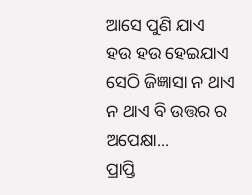ଆସେ ପୁଣି ଯାଏ
ହଉ ହଉ ହେଇଯାଏ
ସେଠି ଜିଜ୍ଞାସା ନ ଥାଏ
ନ ଥାଏ ବି ଉତ୍ତର ର ଅପେକ୍ଷା...
ପ୍ରାପ୍ତି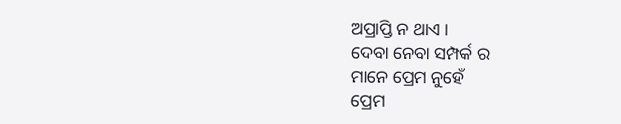ଅପ୍ରାପ୍ତି ନ ଥାଏ ।
ଦେବା ନେବା ସମ୍ପର୍କ ର
ମାନେ ପ୍ରେମ ନୁହେଁ
ପ୍ରେମ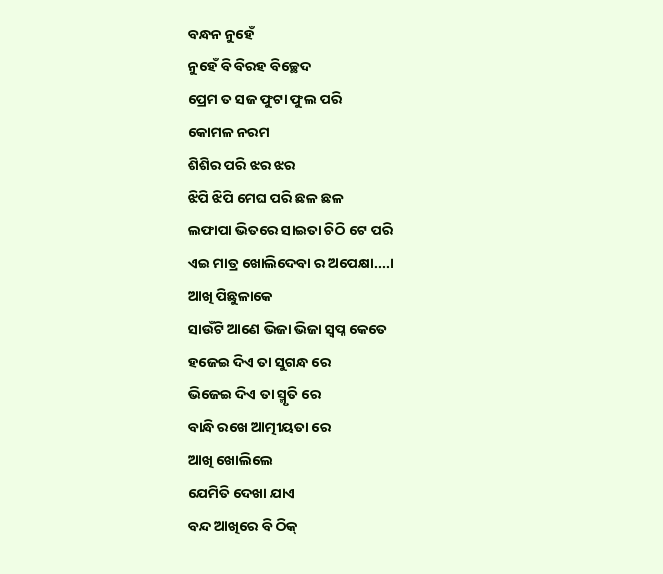ବନ୍ଧନ ନୁହେଁ
ନୁହେଁ ବି ବିରହ ବିଚ୍ଛେଦ
ପ୍ରେମ ତ ସଜ ଫୁଟା ଫୁଲ ପରି
କୋମଳ ନରମ
ଶିଶିର ପରି ଝର ଝର
ଝିପି ଝିପି ମେଘ ପରି ଛଳ ଛଳ
ଲଫାପା ଭିତରେ ସାଇତା ଚିଠି ଟେ ପରି
ଏଇ ମାତ୍ର ଖୋଲିଦେବା ର ଅପେକ୍ଷା....।
ଆଖି ପିଛୁଳାକେ
ସାଉଁଟି ଆଣେ ଭିଜା ଭିଜା ସ୍ଵପ୍ନ କେତେ
ହଜେଇ ଦିଏ ତା ସୁଗନ୍ଧ ରେ
ଭିଜେଇ ଦିଏ ତା ସ୍ମୃତି ରେ
ବାନ୍ଧି ରଖେ ଆତ୍ମୀୟତା ରେ
ଆଖି ଖୋଲିଲେ
ଯେମିତି ଦେଖା ଯାଏ
ବନ୍ଦ ଆଖିରେ ବି ଠିକ୍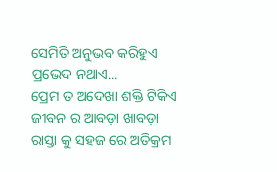ସେମିତି ଅନୁଭବ କରିହୁଏ
ପ୍ରଭେଦ ନଥାଏ...
ପ୍ରେମ ତ ଅଦେଖା ଶକ୍ତି ଟିକିଏ
ଜୀବନ ର ଆବଡ଼ା ଖାବଡ଼ା
ରାସ୍ତା କୁ ସହଜ ରେ ଅତିକ୍ରମ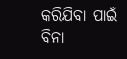କରିଯିବା ପାଇଁ ବିନା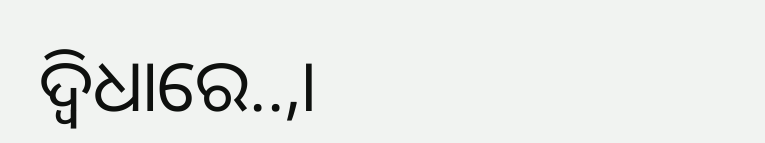ଦ୍ବିଧାରେ..,।